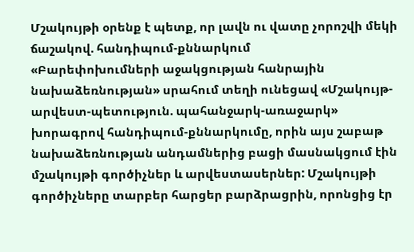Մշակույթի օրենք է պետք, որ լավն ու վատը չորոշվի մեկի ճաշակով. հանդիպում-քննարկում
«Բարեփոխումների աջակցության հանրային նախաձեռնության» սրահում տեղի ունեցավ «Մշակույթ-արվեստ-պետություն. պահանջարկ-առաջարկ» խորագրով հանդիպում-քննարկումը, որին այս շաբաթ նախաձեռնության անդամներից բացի մասնակցում էին մշակույթի գործիչներ և արվեստասերներ: Մշակույթի գործիչները տարբեր հարցեր բարձրացրին, որոնցից էր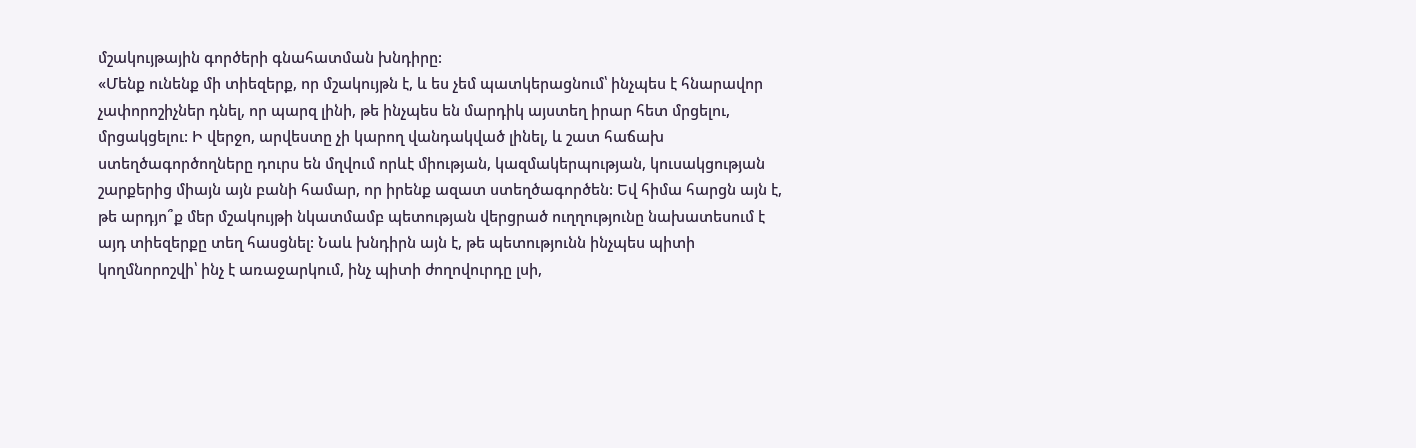մշակույթային գործերի գնահատման խնդիրը:
«Մենք ունենք մի տիեզերք, որ մշակույթն է, և ես չեմ պատկերացնում՝ ինչպես է հնարավոր չափորոշիչներ դնել, որ պարզ լինի, թե ինչպես են մարդիկ այստեղ իրար հետ մրցելու, մրցակցելու: Ի վերջո, արվեստը չի կարող վանդակված լինել, և շատ հաճախ ստեղծագործողները դուրս են մղվում որևէ միության, կազմակերպության, կուսակցության շարքերից միայն այն բանի համար, որ իրենք ազատ ստեղծագործեն: Եվ հիմա հարցն այն է, թե արդյո՞ք մեր մշակույթի նկատմամբ պետության վերցրած ուղղությունը նախատեսում է այդ տիեզերքը տեղ հասցնել: Նաև խնդիրն այն է, թե պետությունն ինչպես պիտի կողմնորոշվի՝ ինչ է առաջարկում, ինչ պիտի ժողովուրդը լսի,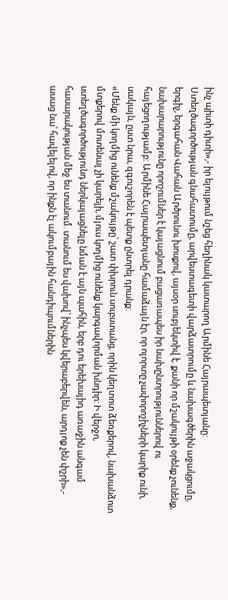ինչ պիտի դիտի»,- իր ելույթում նշեց հեղինակ կատարող Արմինե Հայրապետյանը:
Ստեղծագործության գնահատումը, արվեստագետի վարձատրումը և նախագծերին աջակցումը, երգիչ, երգահան Վահան Արծրունու խոսքով, այսօր սուբյեկտիվ է. քանի որ մշակույթի օրենք չունենք, նախարարությունը որոշումներ է կայացնում բացառապես իր նախընտրություններով ու հայեցողությամբ: Արմինե Հայրապետյանը համաձայն էր, որ ոլորտը չափորոշիչների կարիք ունի, սակայն, ըստ նրա, զգուշորեն է պետք ընտրել դրանք:
«Մենք մի կողմից ունենք մշակույթը՝ շատ փխրուն սուբստանց, որին կեղտոտ ձեռքերով, նախանձոտ մտքերով մոտենալ չի կարելի, մյուս կողմից ունենք կարգավորման խնդիր: Ի վերջո, ստեղծագործությունդ ներկայացնելը նման է այն պահին, երբ դու երեխայիդ առաջին անգամ հասարակության մեջ ես տանում. տանում ես վախով՝ ինչպես կվերաբերվեն, արդյոք չեն փշրի»,- ասաց նա՝ հավելելով, որ ինքն էլ ակումբային հանդիպումներին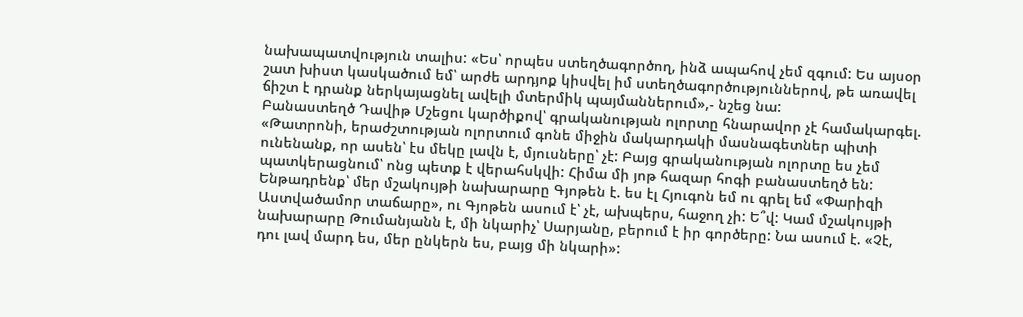նախապատվություն տալիս: «Ես՝ որպես ստեղծագործող, ինձ ապահով չեմ զգում: Ես այսօր շատ խիստ կասկածում եմ՝ արժե արդյոք կիսվել իմ ստեղծագործություններով, թե առավել ճիշտ է դրանք ներկայացնել ավելի մտերմիկ պայմաններում»,- նշեց նա:
Բանաստեղծ Դավիթ Մշեցու կարծիքով՝ գրականության ոլորտը հնարավոր չէ համակարգել. «Թատրոնի, երաժշտության ոլորտում գոնե միջին մակարդակի մասնագետներ պիտի ունենանք, որ ասեն՝ էս մեկը լավն է, մյուսները՝ չէ: Բայց գրականության ոլորտը ես չեմ պատկերացնում՝ ոնց պետք է վերահսկվի: Հիմա մի յոթ հազար հոգի բանաստեղծ են: Ենթադրենք՝ մեր մշակույթի նախարարը Գյոթեն է. ես էլ Հյուգոն եմ ու գրել եմ «Փարիզի Աստվածամոր տաճարը», ու Գյոթեն ասում է՝ չէ, ախպերս, հաջող չի: Ե՞վ: Կամ մշակույթի նախարարը Թումանյանն է, մի նկարիչ՝ Սարյանը, բերում է իր գործերը: Նա ասում է. «Չէ, դու լավ մարդ ես, մեր ընկերն ես, բայց մի նկարի»: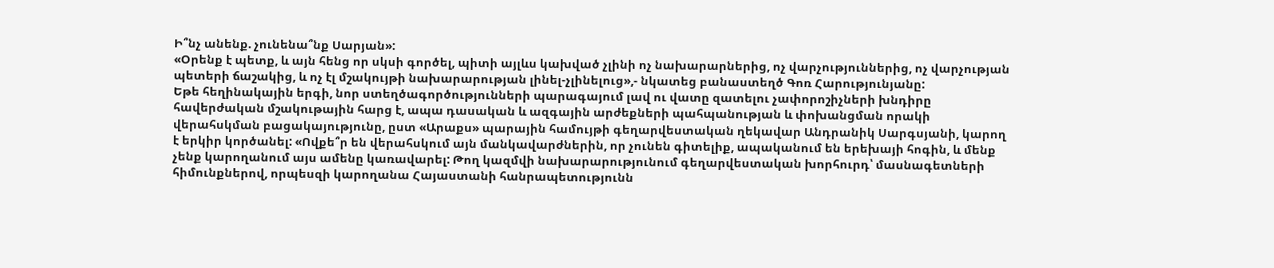Ի՞նչ անենք. չունենա՞նք Սարյան»:
«Օրենք է պետք, և այն հենց որ սկսի գործել, պիտի այլևս կախված չլինի ոչ նախարարներից, ոչ վարչություններից, ոչ վարչության պետերի ճաշակից, և ոչ էլ մշակույթի նախարարության լինել-չլինելուց»,- նկատեց բանաստեղծ Գոռ Հարությունյանը:
Եթե հեղինակային երգի, նոր ստեղծագործությունների պարագայում լավ ու վատը զատելու չափորոշիչների խնդիրը հավերժական մշակութային հարց է, ապա դասական և ազգային արժեքների պահպանության և փոխանցման որակի վերահսկման բացակայությունը, ըստ «Արաքս» պարային համույթի գեղարվեստական ղեկավար Անդրանիկ Սարգսյանի, կարող է երկիր կործանել: «Ովքե՞ր են վերահսկում այն մանկավարժներին, որ չունեն գիտելիք, ապականում են երեխայի հոգին, և մենք չենք կարողանում այս ամենը կառավարել: Թող կազմվի նախարարությունում գեղարվեստական խորհուրդ՝ մասնագետների հիմունքներով, որպեսզի կարողանա Հայաստանի հանրապետությունն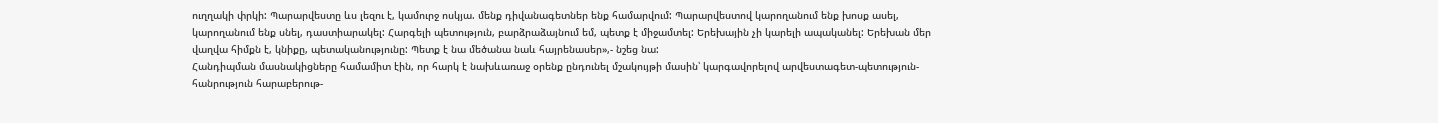ուղղակի փրկի: Պարարվեստը ևս լեզու է, կամուրջ ոսկյա. մենք դիվանագետներ ենք համարվում: Պարարվեստով կարողանում ենք խոսք ասել, կարողանում ենք սնել, դաստիարակել: Հարգելի պետություն, բարձրաձայնում եմ, պետք է միջամտել: Երեխային չի կարելի ապականել: Երեխան մեր վաղվա հիմքն է, կնիքը, պետականությունը: Պետք է նա մեծանա նաև հայրենասեր»,- նշեց նա:
Հանդիպման մասնակիցները համամիտ էին, որ հարկ է նախևառաջ օրենք ընդունել մշակույթի մասին՝ կարգավորելով արվեստագետ-պետություն-հանրություն հարաբերութ-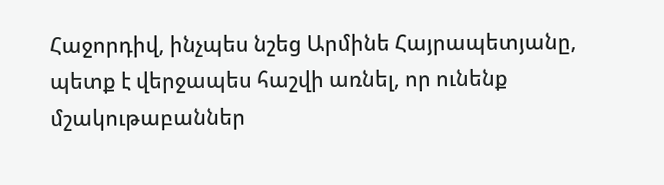Հաջորդիվ, ինչպես նշեց Արմինե Հայրապետյանը, պետք է վերջապես հաշվի առնել, որ ունենք մշակութաբաններ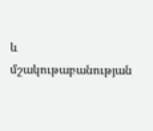և մշակութաբանության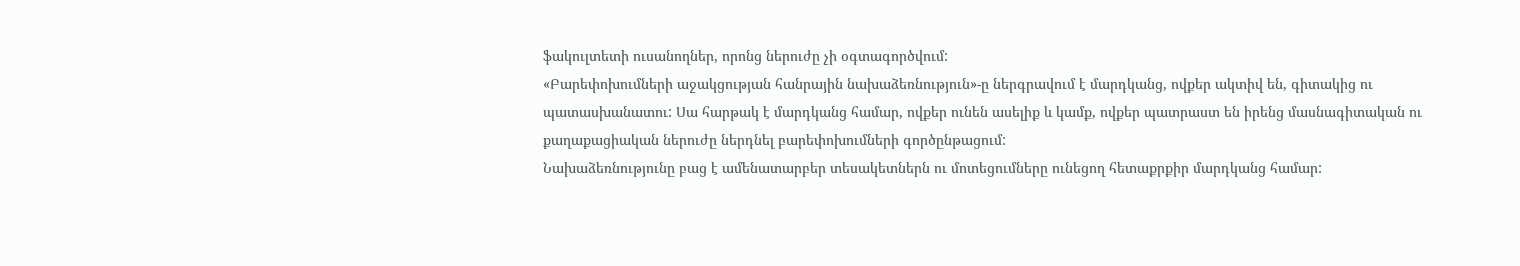ֆակուլտետի ուսանողներ, որոնց ներուժը չի օգտագործվում:
«Բարեփոխումների աջակցության հանրային նախաձեռնություն»-ը ներգրավում է մարդկանց, ովքեր ակտիվ են, գիտակից ու պատասխանատու: Սա հարթակ է մարդկանց համար, ովքեր ունեն ասելիք և կամք, ովքեր պատրաստ են իրենց մասնագիտական ու քաղաքացիական ներուժը ներդնել բարեփոխումների գործընթացում:
Նախաձեռնությունը բաց է ամենատարբեր տեսակետներն ու մոտեցումները ունեցող հետաքրքիր մարդկանց համար: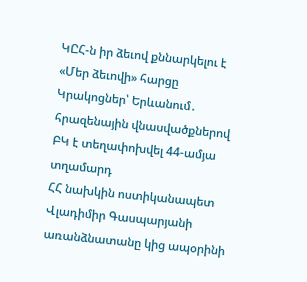ԿԸՀ-ն իր ձեւով քննարկելու է «Մեր ձեւովի» հարցը
Կրակոցներ՝ Երևանում․ հրազենային վնասվածքներով ԲԿ է տեղափոխվել 44-ամյա տղամարդ
ՀՀ նախկին ոստիկանապետ Վլադիմիր Գասպարյանի առանձնատանը կից ապօրինի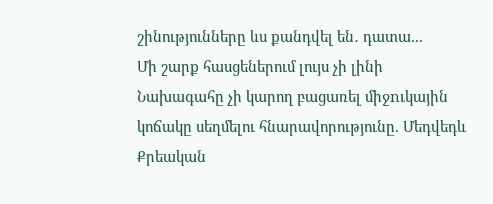շինությունները ևս քանդվել են․ դատա...
Մի շարք հասցեներում լույս չի լինի
Նախագահը չի կարող բացառել միջnւկային կոճակը սեղմելու հնարավորությունը. Մեդվեդև
Քրեական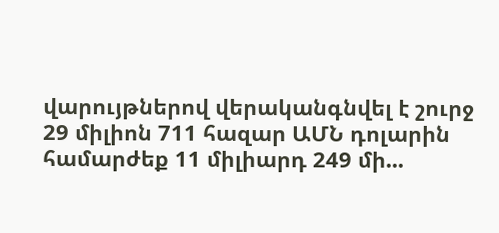վարույթներով վերականգնվել է շուրջ 29 միլիոն 711 հազար ԱՄՆ դոլարին համարժեք 11 միլիարդ 249 մի...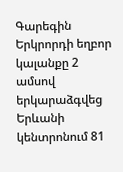Գարեգին Երկրորդի եղբոր կալանքը 2 ամսով երկարաձգվեց
Երևանի կենտրոնում 81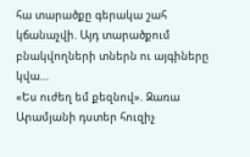հա տարածքը գերակա շահ կճանաչվի. Այդ տարածքում բնակվողների տներն ու այգիները կվա...
«Ես ուժեղ եմ քեզնով». Զառա Արամյանի դստեր հուզիչ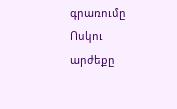գրառումը
Ոսկու արժեքը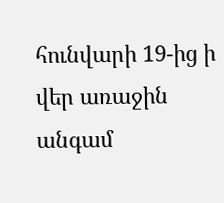հունվարի 19-ից ի վեր առաջին անգամ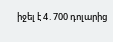իջել է 4․700 դոլարից